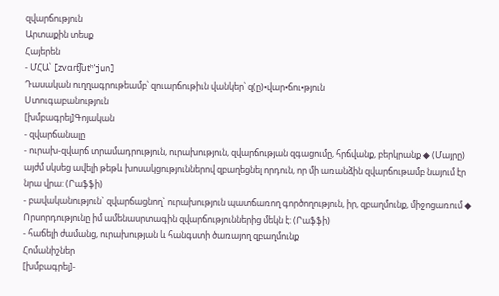զվարճություն
Արտաքին տեսք
Հայերեն
- ՄՀԱ՝ [zvɑɾt͡ʃutʰˈjun]
Դասական ուղղագրութեամբ՝ զուարճութիւն վանկեր՝ զ(ը)•վար•ճու•թյուն
Ստուգաբանություն
[խմբագրել]Գոյական
- զվարճանալը
- ուրախ-զվարճ տրամադրություն, ուրախություն, զվարճության զգացումը, հրճվանք, բերկրանք ◆ (Մայրը) այժմ սկսեց ավելի թեթև խոսակցություններով զբաղեցնել որդուն, որ մի առանձին զվարճութամբ նայում էր նրա վրա: (Րաֆֆի)
- բավականություն` զվարճացնող` ուրախություն պատճառող գործողություն, իր, զբաղմունք, միջոցառում ◆ Որսորդությունը իմ ամենասրտագին զվարճություններից մեկն է: (Րաֆֆի)
- հաճելի ժամանց, ուրախության և հանգստի ծառայող զբաղմունք
Հոմանիշներ
[խմբագրել]-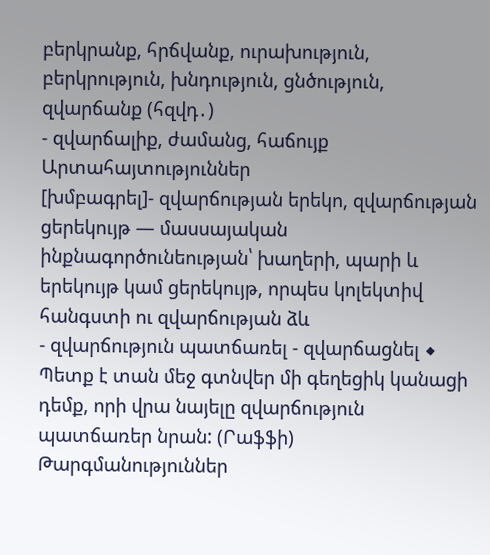բերկրանք, հրճվանք, ուրախություն, բերկրություն, խնդություն, ցնծություն, զվարճանք (հզվդ․)
- զվարճալիք, ժամանց, հաճույք
Արտահայտություններ
[խմբագրել]- զվարճության երեկո, զվարճության ցերեկույթ ― մասսայական ինքնագործունեության՝ խաղերի, պարի և երեկույթ կամ ցերեկույթ, որպես կոլեկտիվ հանգստի ու զվարճության ձև
- զվարճություն պատճառել - զվարճացնել ◆ Պետք է տան մեջ գտնվեր մի գեղեցիկ կանացի դեմք, որի վրա նայելը զվարճություն պատճառեր նրան: (Րաֆֆի)
Թարգմանություններ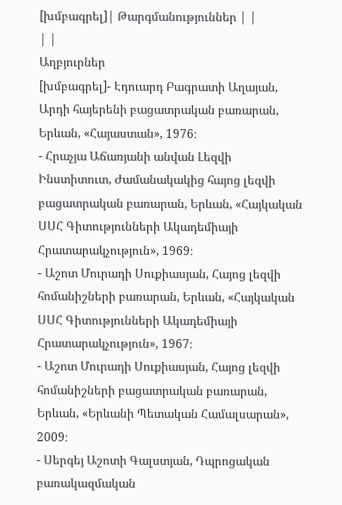[խմբագրել]| Թարգմանություններ | |
| |
Աղբյուրներ
[խմբագրել]- Էդուարդ Բագրատի Աղայան, Արդի հայերենի բացատրական բառարան, Երևան, «Հայաստան», 1976։
- Հրաչյա Աճառյանի անվան Լեզվի Ինստիտուտ, Ժամանակակից հայոց լեզվի բացատրական բառարան, Երևան, «Հայկական ՍՍՀ Գիտությունների Ակադեմիայի Հրատարակչություն», 1969։
- Աշոտ Մուրադի Սուքիասյան, Հայոց լեզվի հոմանիշների բառարան, Երևան, «Հայկական ՍՍՀ Գիտությունների Ակադեմիայի Հրատարակչություն», 1967։
- Աշոտ Մուրադի Սուքիասյան, Հայոց լեզվի հոմանիշների բացատրական բառարան, Երևան, «Երևանի Պետական Համալսարան», 2009։
- Սերգեյ Աշոտի Գալստյան, Դպրոցական բառակազմական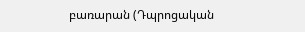բառարան (Դպրոցական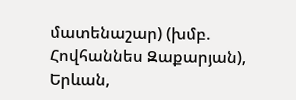մատենաշար) (խմբ. Հովհաննես Զաքարյան), Երևան,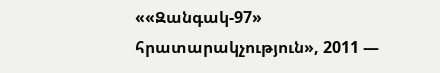««Զանգակ-97» հրատարակչություն», 2011 —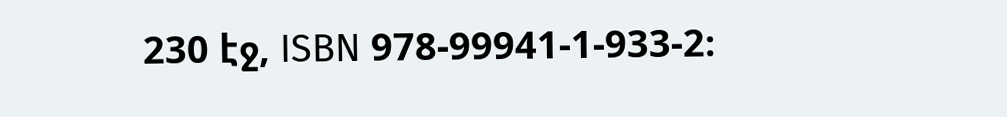230 էջ, ISBN 978-99941-1-933-2։